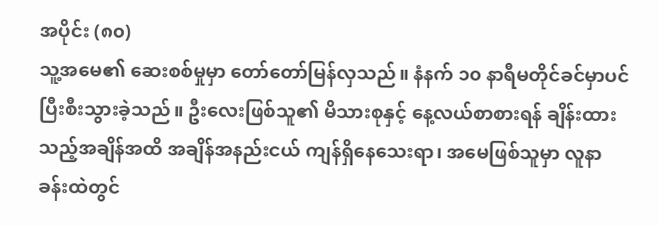အပိုင်း (၈၀)
သူ့အမေ၏ ဆေးစစ်မှုမှာ တော်တော်မြန်လှသည်။ နံနက် ၁၀ နာရီမတိုင်ခင်မှာပင် ပြီးစီးသွားခဲ့သည်။ ဦးလေးဖြစ်သူ၏ မိသားစုနှင့် နေ့လယ်စာစားရန် ချိန်းထားသည့်အချိန်အထိ အချိန်အနည်းငယ် ကျန်ရှိနေသေးရာ၊ အမေဖြစ်သူမှာ လူနာခန်းထဲတွင်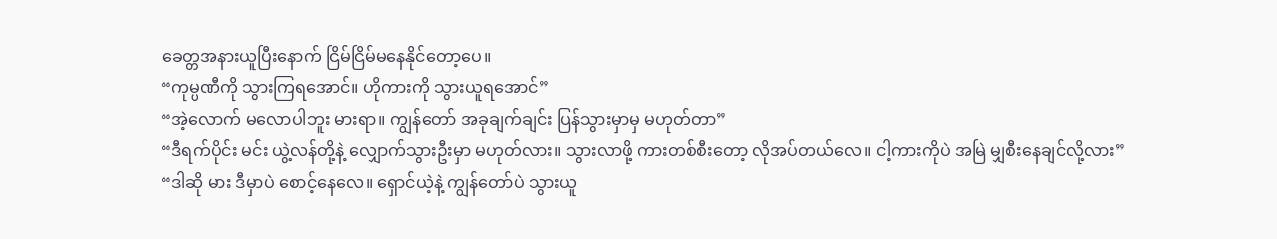ခေတ္တအနားယူပြီးနောက် ငြိမ်ငြိမ်မနေနိုင်တော့ပေ။
“ကုမ္ပဏီကို သွားကြရအောင်။ ဟိုကားကို သွားယူရအောင်”
“အဲ့လောက် မလောပါဘူး မားရာ။ ကျွန်တော် အခုချက်ချင်း ပြန်သွားမှာမှ မဟုတ်တာ”
“ဒီရက်ပိုင်း မင်း ယွဲ့လန်တို့နဲ့ လျှောက်သွားဦးမှာ မဟုတ်လား။ သွားလာဖို့ ကားတစ်စီးတော့ လိုအပ်တယ်လေ။ ငါ့ကားကိုပဲ အမြဲ မျှစီးနေချင်လို့လား”
“ဒါဆို မား ဒီမှာပဲ စောင့်နေလေ။ ရှောင်ယဲ့နဲ့ ကျွန်တော်ပဲ သွားယူ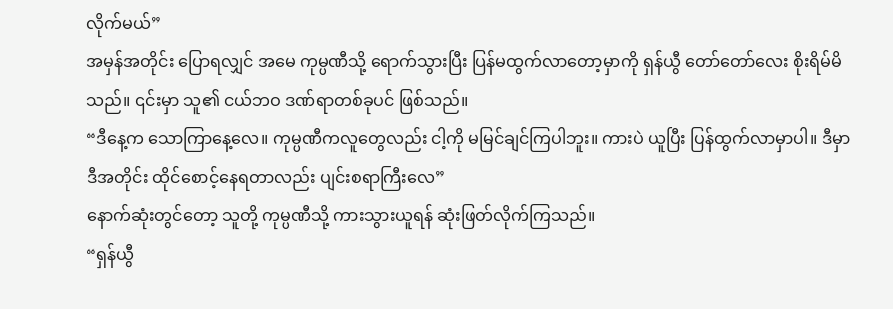လိုက်မယ်”
အမှန်အတိုင်း ပြောရလျှင် အမေ ကုမ္ပဏီသို့ ရောက်သွားပြီး ပြန်မထွက်လာတော့မှာကို ရှန်ယွီ တော်တော်လေး စိုးရိမ်မိသည်။ ၎င်းမှာ သူ၏ ငယ်ဘဝ ဒဏ်ရာတစ်ခုပင် ဖြစ်သည်။
“ဒီနေ့က သောကြာနေ့လေ။ ကုမ္ပဏီကလူတွေလည်း ငါ့ကို မမြင်ချင်ကြပါဘူး။ ကားပဲ ယူပြီး ပြန်ထွက်လာမှာပါ။ ဒီမှာ ဒီအတိုင်း ထိုင်စောင့်နေရတာလည်း ပျင်းစရာကြီးလေ”
နောက်ဆုံးတွင်တော့ သူတို့ ကုမ္ပဏီသို့ ကားသွားယူရန် ဆုံးဖြတ်လိုက်ကြသည်။
“ရှန်ယွီ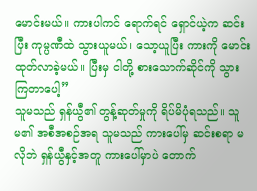မောင်းမယ်။ ကားပါကင် ရောက်ရင် ရှောင်ယဲ့က ဆင်းပြီး ကုမ္ပဏီထဲ သွားယူမယ်၊ သော့ယူပြီး ကားကို မောင်းထုတ်လာခဲ့မယ်။ ပြီးမှ ငါတို့ စားသောက်ဆိုင်ကို သွားကြတာပေါ့”
သူမသည် ရှန်ယွီ၏ တွန့်ဆုတ်မှုကို ရိပ်မိပုံရသည်။ သူမ၏ အစီအစဉ်အရ သူမသည် ကားပေါ်မှ ဆင်းစရာ မလိုဘဲ ရှန်ယွီနှင့်အတူ ကားပေါ်မှာပဲ တောက်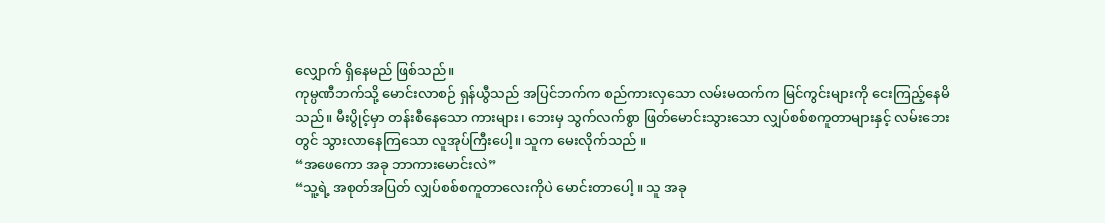လျှောက် ရှိနေမည် ဖြစ်သည်။
ကုမ္ပဏီဘက်သို့ မောင်းလာစဉ် ရှန်ယွီသည် အပြင်ဘက်က စည်ကားလှသော လမ်းမထက်က မြင်ကွင်းများကို ငေးကြည့်နေမိသည်။ မီးပွိုင့်မှာ တန်းစီနေသော ကားများ၊ ဘေးမှ သွက်လက်စွာ ဖြတ်မောင်းသွားသော လျှပ်စစ်စကူတာများနှင့် လမ်းဘေးတွင် သွားလာနေကြသော လူအုပ်ကြီးပေါ့။ သူက မေးလိုက်သည် ။
“အဖေကော အခု ဘာကားမောင်းလဲ”
“သူ့ရဲ့ အစုတ်အပြတ် လျှပ်စစ်စကူတာလေးကိုပဲ မောင်းတာပေါ့ ။ သူ အခု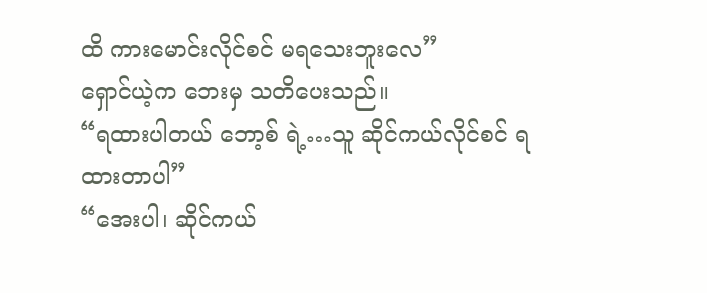ထိ ကားမောင်းလိုင်စင် မရသေးဘူးလေ”
ရှောင်ယဲ့က ဘေးမှ သတိပေးသည်။
“ရထားပါတယ် ဘော့စ် ရဲ့…သူ ဆိုင်ကယ်လိုင်စင် ရထားတာပါ”
“အေးပါ၊ ဆိုင်ကယ်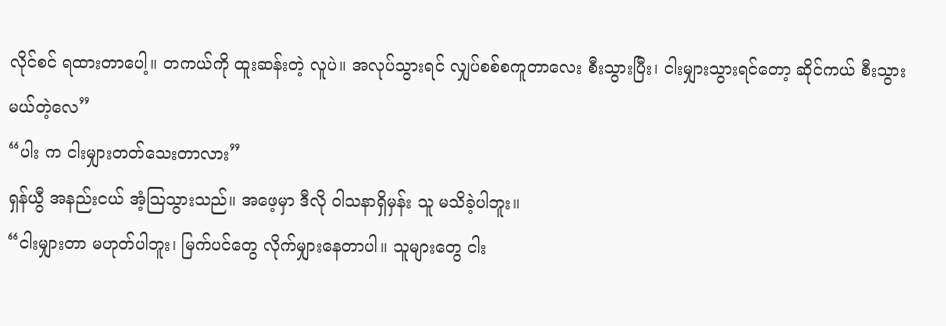လိုင်စင် ရထားတာပေါ့။ တကယ်ကို ထူးဆန်းတဲ့ လူပဲ။ အလုပ်သွားရင် လျှပ်စစ်စကူတာလေး စီးသွားပြီး၊ ငါးမျှားသွားရင်တော့ ဆိုင်ကယ် စီးသွားမယ်တဲ့လေ”
“ပါး က ငါးမျှားတတ်သေးတာလား”
ရှန်ယွီ အနည်းငယ် အံ့သြသွားသည်။ အဖေ့မှာ ဒီလို ဝါသနာရှိမှန်း သူ မသိခဲ့ပါဘူး။
“ငါးမျှားတာ မဟုတ်ပါဘူး၊ မြက်ပင်တွေ လိုက်မျှားနေတာပါ။ သူများတွေ ငါး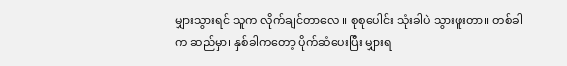မျှားသွားရင် သူက လိုက်ချင်တာလေ ။ စုစုပေါင်း သုံးခါပဲ သွားဖူးတာ။ တစ်ခါက ဆည်မှာ၊ နှစ်ခါကတော့ ပိုက်ဆံပေးပြီး မျှားရ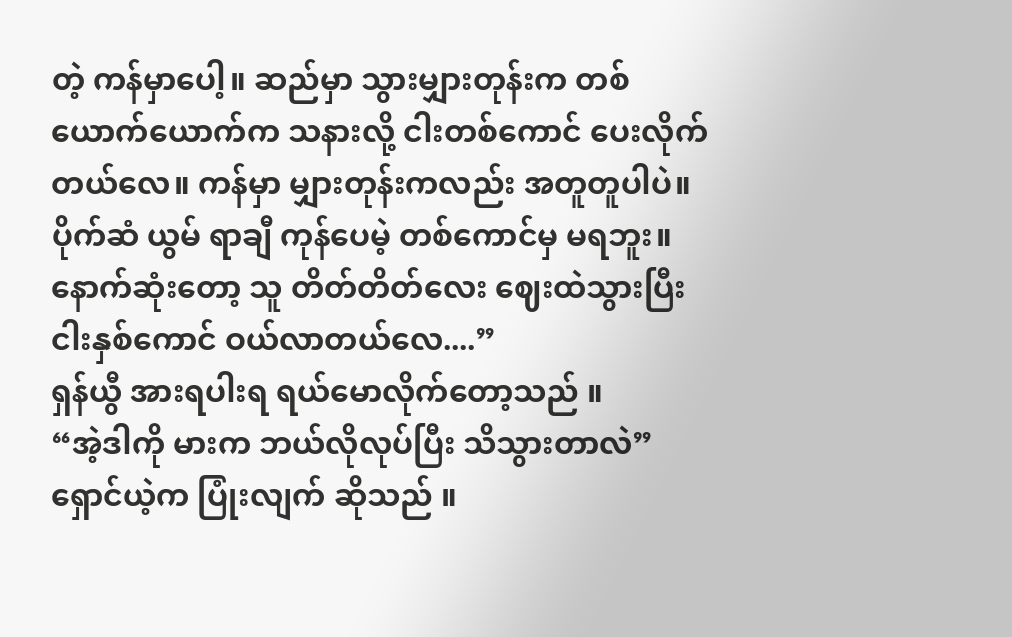တဲ့ ကန်မှာပေါ့။ ဆည်မှာ သွားမျှားတုန်းက တစ်ယောက်ယောက်က သနားလို့ ငါးတစ်ကောင် ပေးလိုက်တယ်လေ။ ကန်မှာ မျှားတုန်းကလည်း အတူတူပါပဲ။ ပိုက်ဆံ ယွမ် ရာချီ ကုန်ပေမဲ့ တစ်ကောင်မှ မရဘူး။ နောက်ဆုံးတော့ သူ တိတ်တိတ်လေး ဈေးထဲသွားပြီး ငါးနှစ်ကောင် ဝယ်လာတယ်လေ....”
ရှန်ယွီ အားရပါးရ ရယ်မောလိုက်တော့သည် ။
“အဲ့ဒါကို မားက ဘယ်လိုလုပ်ပြီး သိသွားတာလဲ”
ရှောင်ယဲ့က ပြုံးလျက် ဆိုသည် ။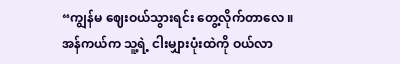“ကျွန်မ ဈေးဝယ်သွားရင်း တွေ့လိုက်တာလေ ။ အန်ကယ်က သူ့ရဲ့ ငါးမျှားပုံးထဲကို ဝယ်လာ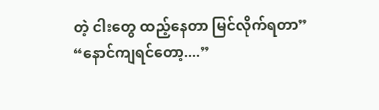တဲ့ ငါးတွေ ထည့်နေတာ မြင်လိုက်ရတာ”
“နောင်ကျရင်တော့....”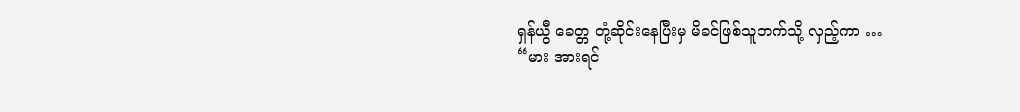ရှန်ယွီ ခေတ္တ တုံ့ဆိုင်းနေပြီးမှ မိခင်ဖြစ်သူဘက်သို့ လှည့်ကာ …
“မား အားရင်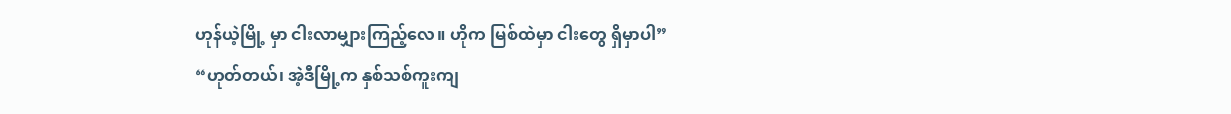ဟုန်ယဲ့မြို့ မှာ ငါးလာမျှားကြည့်လေ။ ဟိုက မြစ်ထဲမှာ ငါးတွေ ရှိမှာပါ”
“ဟုတ်တယ်၊ အဲ့ဒီမြို့က နှစ်သစ်ကူးကျ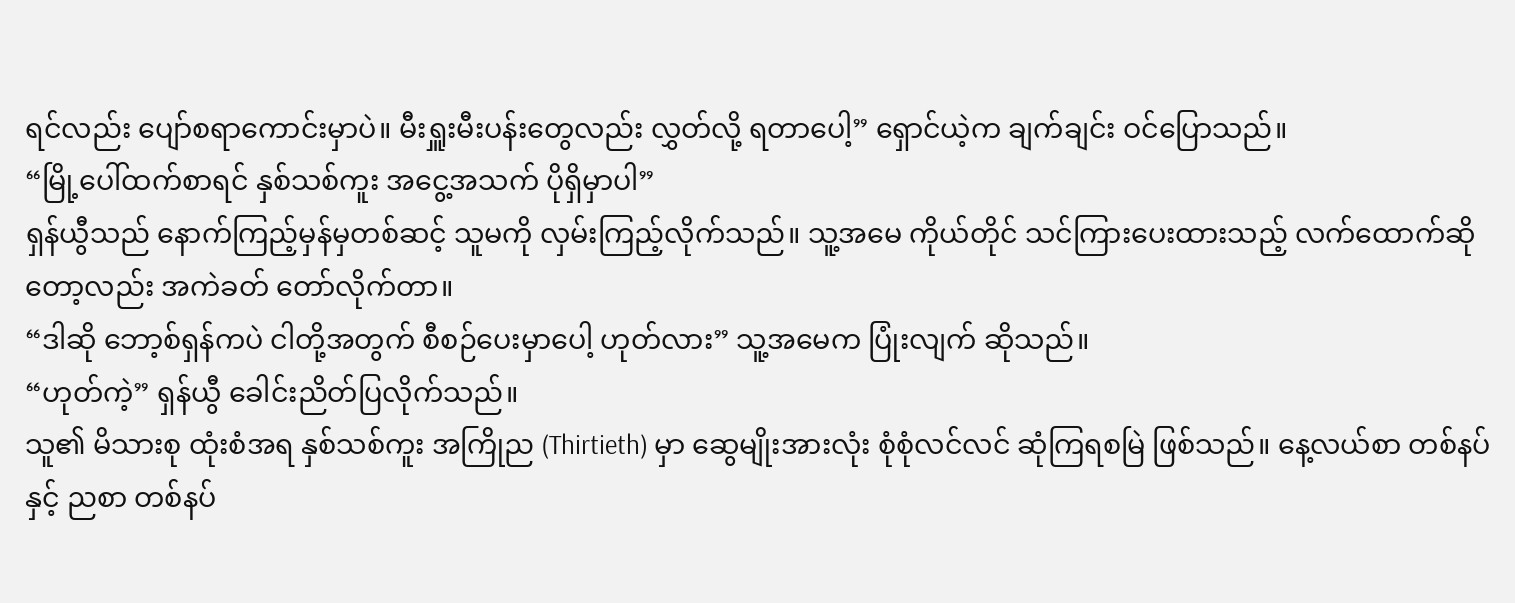ရင်လည်း ပျော်စရာကောင်းမှာပဲ။ မီးရှူးမီးပန်းတွေလည်း လွှတ်လို့ ရတာပေါ့” ရှောင်ယဲ့က ချက်ချင်း ဝင်ပြောသည်။
“မြို့ပေါ်ထက်စာရင် နှစ်သစ်ကူး အငွေ့အသက် ပိုရှိမှာပါ”
ရှန်ယွီသည် နောက်ကြည့်မှန်မှတစ်ဆင့် သူမကို လှမ်းကြည့်လိုက်သည်။ သူ့အမေ ကိုယ်တိုင် သင်ကြားပေးထားသည့် လက်ထောက်ဆိုတော့လည်း အကဲခတ် တော်လိုက်တာ။
“ဒါဆို ဘော့စ်ရှန်ကပဲ ငါတို့အတွက် စီစဉ်ပေးမှာပေါ့ ဟုတ်လား” သူ့အမေက ပြုံးလျက် ဆိုသည်။
“ဟုတ်ကဲ့” ရှန်ယွီ ခေါင်းညိတ်ပြလိုက်သည်။
သူ၏ မိသားစု ထုံးစံအရ နှစ်သစ်ကူး အကြိုည (Thirtieth) မှာ ဆွေမျိုးအားလုံး စုံစုံလင်လင် ဆုံကြရစမြဲ ဖြစ်သည်။ နေ့လယ်စာ တစ်နပ်နှင့် ညစာ တစ်နပ်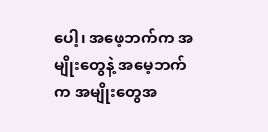ပေါ့၊ အဖေ့ဘက်က အမျိုးတွေနဲ့ အမေ့ဘက်က အမျိုးတွေအ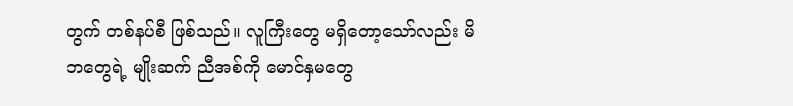တွက် တစ်နပ်စီ ဖြစ်သည်။ လူကြီးတွေ မရှိတော့သော်လည်း မိဘတွေရဲ့ မျိုးဆက် ညီအစ်ကို မောင်နှမတွေ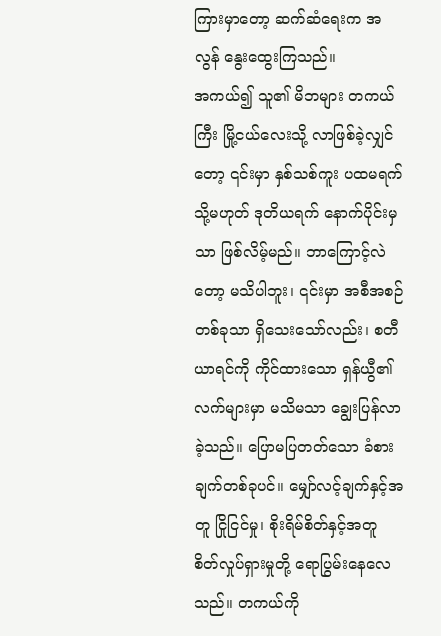ကြားမှာတော့ ဆက်ဆံရေးက အလွန် နွေးထွေးကြသည်။
အကယ်၍ သူ၏ မိဘများ တကယ်ကြီး မြို့ငယ်လေးသို့ လာဖြစ်ခဲ့လျှင်တော့ ၎င်းမှာ နှစ်သစ်ကူး ပထမရက် သို့မဟုတ် ဒုတိယရက် နောက်ပိုင်းမှသာ ဖြစ်လိမ့်မည်။ ဘာကြောင့်လဲတော့ မသိပါဘူး၊ ၎င်းမှာ အစီအစဉ်တစ်ခုသာ ရှိသေးသော်လည်း၊ စတီယာရင်ကို ကိုင်ထားသော ရှန်ယွီ၏ လက်များမှာ မသိမသာ ချွေးပြန်လာခဲ့သည်။ ပြောမပြတတ်သော ခံစားချက်တစ်ခုပင်။ မျှော်လင့်ချက်နှင့်အတူ ငြိုငြင်မှု၊ စိုးရိမ်စိတ်နှင့်အတူ စိတ်လှုပ်ရှားမှုတို့ ရောပြွမ်းနေလေသည်။ တကယ်ကို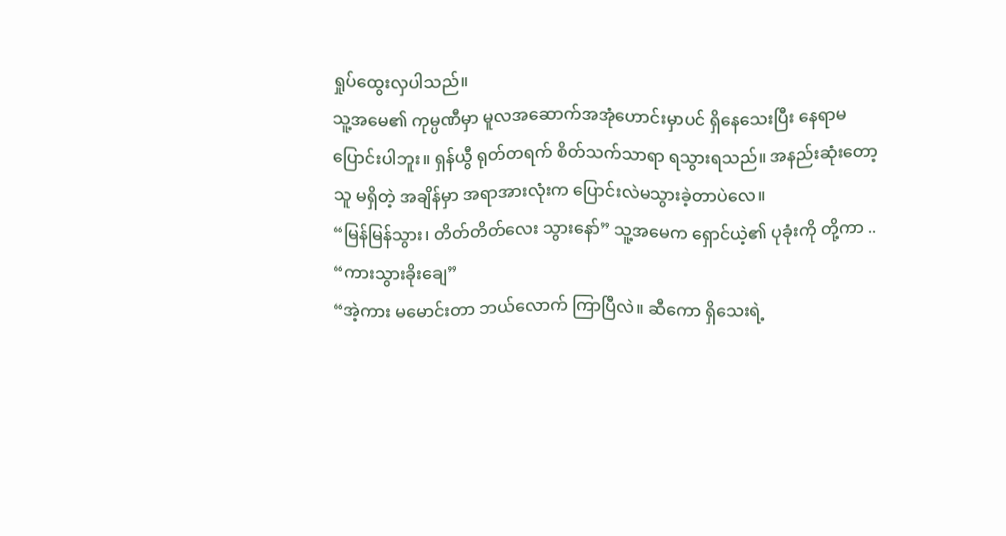ရှုပ်ထွေးလှပါသည်။
သူ့အမေ၏ ကုမ္ပဏီမှာ မူလအဆောက်အအုံဟောင်းမှာပင် ရှိနေသေးပြီး နေရာမပြောင်းပါဘူး။ ရှန်ယွီ ရုတ်တရက် စိတ်သက်သာရာ ရသွားရသည်။ အနည်းဆုံးတော့ သူ မရှိတဲ့ အချိန်မှာ အရာအားလုံးက ပြောင်းလဲမသွားခဲ့တာပဲလေ။
“မြန်မြန်သွား၊ တိတ်တိတ်လေး သွားနော်” သူ့အမေက ရှောင်ယဲ့၏ ပုခုံးကို တို့ကာ ..
“ကားသွားခိုးချေ”
“အဲ့ကား မမောင်းတာ ဘယ်လောက် ကြာပြီလဲ။ ဆီကော ရှိသေးရဲ့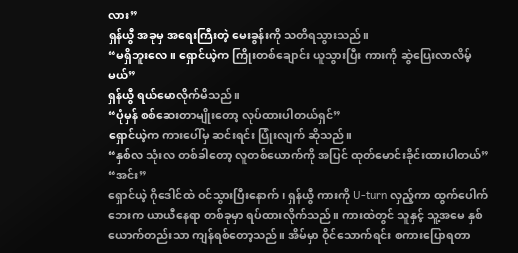လား”
ရှန်ယွီ အခုမှ အရေးကြီးတဲ့ မေးခွန်းကို သတိရသွားသည်။
“မရှိဘူးလေ။ ရှောင်ယဲ့က ကြိုးတစ်ချောင်း ယူသွားပြီး ကားကို ဆွဲပြေးလာလိမ့်မယ်”
ရှန်ယွီ ရယ်မောလိုက်မိသည်။
“ပုံမှန် စစ်ဆေးတာမျိုးတော့ လုပ်ထားပါတယ်ရှင်”
ရှောင်ယဲ့က ကားပေါ်မှ ဆင်းရင်း ပြုံးလျက် ဆိုသည်။
“နှစ်လ သုံးလ တစ်ခါတော့ လူတစ်ယောက်ကို အပြင် ထုတ်မောင်းခိုင်းထားပါတယ်”
“အင်း”
ရှောင်ယဲ့ ဂိုဒေါင်ထဲ ဝင်သွားပြီးနောက်၊ ရှန်ယွီ ကားကို U-turn လှည့်ကာ ထွက်ပေါက်ဘေးက ယာယီနေရာ တစ်ခုမှာ ရပ်ထားလိုက်သည်။ ကားထဲတွင် သူနှင့် သူ့အမေ နှစ်ယောက်တည်းသာ ကျန်ရစ်တော့သည်။ အိမ်မှာ ဝိုင်သောက်ရင်း စကားပြောရတာ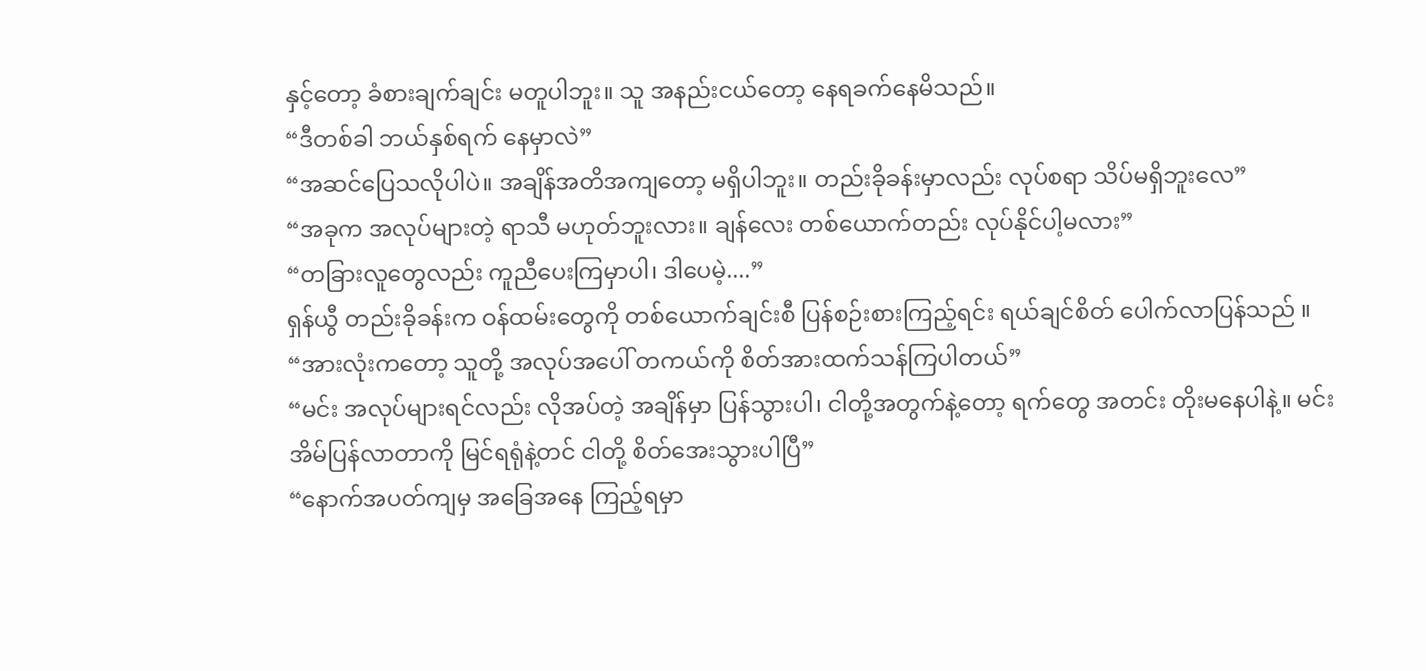နှင့်တော့ ခံစားချက်ချင်း မတူပါဘူး။ သူ အနည်းငယ်တော့ နေရခက်နေမိသည်။
“ဒီတစ်ခါ ဘယ်နှစ်ရက် နေမှာလဲ”
“အဆင်ပြေသလိုပါပဲ။ အချိန်အတိအကျတော့ မရှိပါဘူး။ တည်းခိုခန်းမှာလည်း လုပ်စရာ သိပ်မရှိဘူးလေ”
“အခုက အလုပ်များတဲ့ ရာသီ မဟုတ်ဘူးလား။ ချန်လေး တစ်ယောက်တည်း လုပ်နိုင်ပါ့မလား”
“တခြားလူတွေလည်း ကူညီပေးကြမှာပါ၊ ဒါပေမဲ့....”
ရှန်ယွီ တည်းခိုခန်းက ဝန်ထမ်းတွေကို တစ်ယောက်ချင်းစီ ပြန်စဉ်းစားကြည့်ရင်း ရယ်ချင်စိတ် ပေါက်လာပြန်သည် ။
“အားလုံးကတော့ သူတို့ အလုပ်အပေါ် တကယ်ကို စိတ်အားထက်သန်ကြပါတယ်”
“မင်း အလုပ်များရင်လည်း လိုအပ်တဲ့ အချိန်မှာ ပြန်သွားပါ၊ ငါတို့အတွက်နဲ့တော့ ရက်တွေ အတင်း တိုးမနေပါနဲ့။ မင်း အိမ်ပြန်လာတာကို မြင်ရရုံနဲ့တင် ငါတို့ စိတ်အေးသွားပါပြီ”
“နောက်အပတ်ကျမှ အခြေအနေ ကြည့်ရမှာ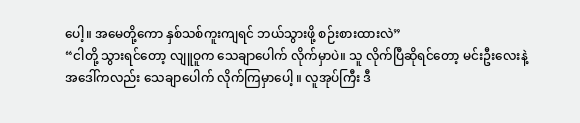ပေါ့။ အမေတို့ကော နှစ်သစ်ကူးကျရင် ဘယ်သွားဖို့ စဉ်းစားထားလဲ”
“ငါတို့ သွားရင်တော့ လျူဝူက သေချာပေါက် လိုက်မှာပဲ။ သူ လိုက်ပြီဆိုရင်တော့ မင်းဦးလေးနဲ့ အဒေါ်ကလည်း သေချာပေါက် လိုက်ကြမှာပေါ့ ။ လူအုပ်ကြီး ဒီ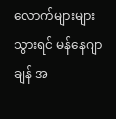လောက်များများ သွားရင် မန်နေဂျာချန် အ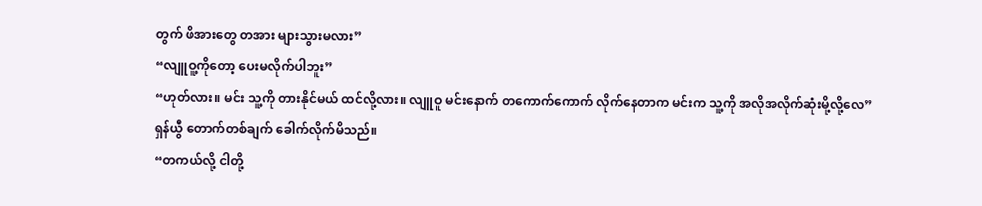တွက် ဖိအားတွေ တအား များသွားမလား”
“လျူဝူ့ကိုတော့ ပေးမလိုက်ပါဘူး”
“ဟုတ်လား။ မင်း သူ့ကို တားနိုင်မယ် ထင်လို့လား။ လျူဝူ မင်းနောက် တကောက်ကောက် လိုက်နေတာက မင်းက သူ့ကို အလိုအလိုက်ဆုံးမို့လို့လေ”
ရှန်ယွီ တောက်တစ်ချက် ခေါက်လိုက်မိသည်။
“တကယ်လို့ ငါတို့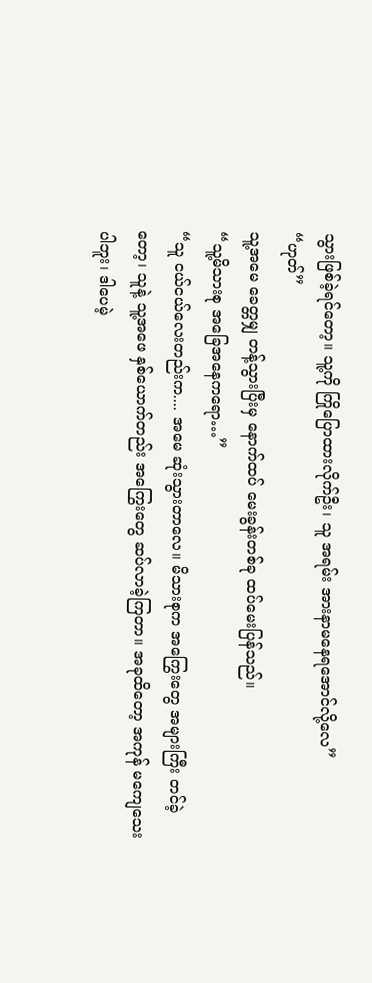သွားဖြစ်ခဲ့ရင်တော့။ သူ့ကို ကြိုပြောထားလိုက်ဦး၊ သူ အရမ်း အားနာမနေရအောင်လို့လေ”
“ဟုတ်”
သူ့အမေ ခေတ္တမျှ တန့်သွားပြီးမှ နောက်ထပ် မေးခွန်းတစ်ခု ထပ်မေးပြန်သည်။
“သူ့မိသားစု အခြေအနေကရော…”
“သူ ငယ်ငယ်လေးတည်းက.... အမေ ဆုံးသွားတာလေ။ မိသားစုက အကြွေးတွေ အများကြီး တင်ခဲ့တော့၊ သူနဲ့ သူ့အဖေ နှစ်ယောက်တည်း အကြွေးတွေ ဆပ်လာခဲ့ကြတာ။ အခုထိတော့ အကုန် မကျေသေးပါဘူး၊ ဒါပေမဲ့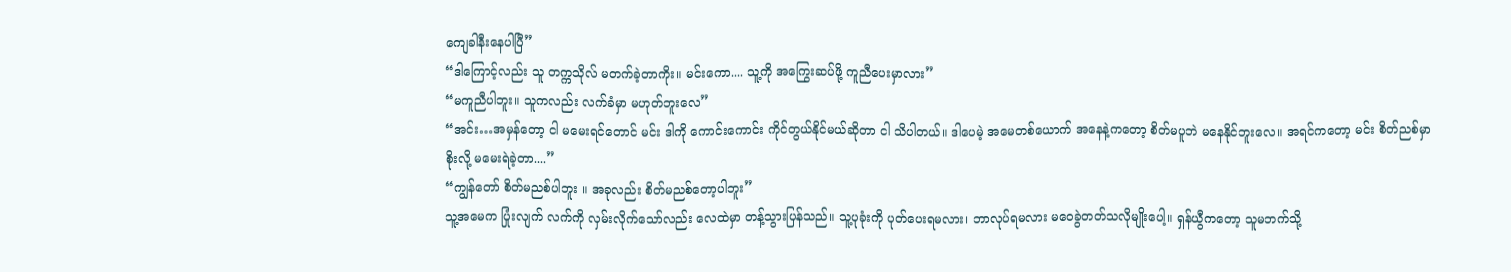ကျေခါနီးနေပါပြီ”
“ဒါကြောင့်လည်း သူ တက္ကသိုလ် မတက်ခဲ့တာကိုး။ မင်းကော.... သူ့ကို အကြွေးဆပ်ဖို့ ကူညီပေးမှာလား”
“မကူညီပါဘူး။ သူကလည်း လက်ခံမှာ မဟုတ်ဘူးလေ”
“အင်း…အမှန်တော့ ငါ မမေးရင်တောင် မင်း ဒါကို ကောင်းကောင်း ကိုင်တွယ်နိုင်မယ်ဆိုတာ ငါ သိပါတယ်။ ဒါပေမဲ့ အမေတစ်ယောက် အနေနဲ့ကတော့ စိတ်မပူဘဲ မနေနိုင်ဘူးလေ။ အရင်ကတော့ မင်း စိတ်ညစ်မှာ စိုးလို့ မမေးရဲခဲ့တာ....”
“ကျွန်တော် စိတ်မညစ်ပါဘူး ။ အခုလည်း စိတ်မညစ်တော့ပါဘူး”
သူ့အမေက ပြုံးလျက် လက်ကို လှမ်းလိုက်သော်လည်း လေထဲမှာ တန့်သွားပြန်သည်။ သူ့ပုခုံးကို ပုတ်ပေးရမလား၊ ဘာလုပ်ရမလား မဝေခွဲတတ်သလိုမျိုးပေါ့။ ရှန်ယွီကတော့ သူမဘက်သို့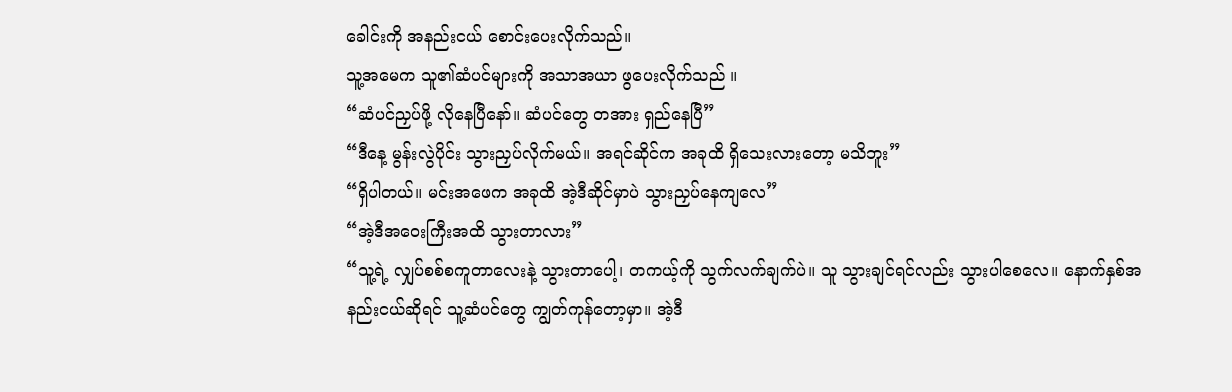ခေါင်းကို အနည်းငယ် စောင်းပေးလိုက်သည်။
သူ့အမေက သူ၏ဆံပင်များကို အသာအယာ ဖွပေးလိုက်သည် ။
“ဆံပင်ညှပ်ဖို့ လိုနေပြီနော်။ ဆံပင်တွေ တအား ရှည်နေပြီ”
“ဒီနေ့ မွန်းလွဲပိုင်း သွားညှပ်လိုက်မယ်။ အရင်ဆိုင်က အခုထိ ရှိသေးလားတော့ မသိဘူး”
“ရှိပါတယ်။ မင်းအဖေက အခုထိ အဲ့ဒီဆိုင်မှာပဲ သွားညှပ်နေကျလေ”
“အဲ့ဒီအဝေးကြီးအထိ သွားတာလား”
“သူ့ရဲ့ လျှပ်စစ်စကူတာလေးနဲ့ သွားတာပေါ့၊ တကယ့်ကို သွက်လက်ချက်ပဲ။ သူ သွားချင်ရင်လည်း သွားပါစေလေ။ နောက်နှစ်အနည်းငယ်ဆိုရင် သူ့ဆံပင်တွေ ကျွတ်ကုန်တော့မှာ။ အဲ့ဒီ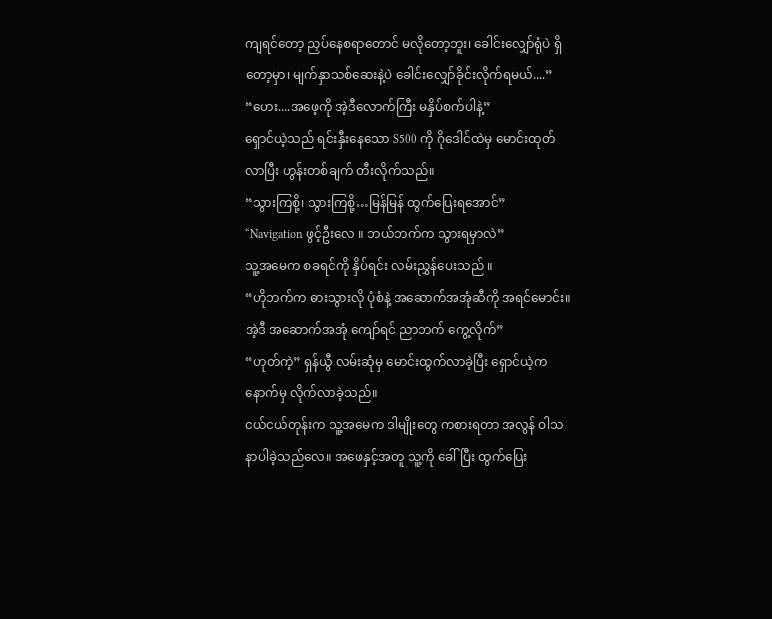ကျရင်တော့ ညှပ်နေစရာတောင် မလိုတော့ဘူး၊ ခေါင်းလျှော်ရုံပဲ ရှိတော့မှာ၊ မျက်နှာသစ်ဆေးနဲ့ပဲ ခေါင်းလျှော်ခိုင်းလိုက်ရမယ်....”
“ဟေး....အဖေ့ကို အဲ့ဒီလောက်ကြီး မနှိပ်စက်ပါနဲ့”
ရှောင်ယဲ့သည် ရင်းနှီးနေသော S500 ကို ဂိုဒေါင်ထဲမှ မောင်းထုတ်လာပြီး ဟွန်းတစ်ချက် တီးလိုက်သည်။
“သွားကြစို့၊ သွားကြစို့…မြန်မြန် ထွက်ပြေးရအောင်”
“Navigation ဖွင့်ဦးလေ ။ ဘယ်ဘက်က သွားရမှာလဲ”
သူ့အမေက စခရင်ကို နှိပ်ရင်း လမ်းညွှန်ပေးသည် ။
“ဟိုဘက်က ဓားသွားလို ပုံစံနဲ့ အဆောက်အအုံဆီကို အရင်မောင်း။ အဲ့ဒီ အဆောက်အအုံ ကျော်ရင် ညာဘက် ကွေ့လိုက်”
“ဟုတ်ကဲ့” ရှန်ယွီ လမ်းဆုံမှ မောင်းထွက်လာခဲ့ပြီး ရှောင်ယဲ့က နောက်မှ လိုက်လာခဲ့သည်။
ငယ်ငယ်တုန်းက သူ့အမေက ဒါမျိုးတွေ ကစားရတာ အလွန် ဝါသနာပါခဲ့သည်လေ။ အဖေနှင့်အတူ သူ့ကို ခေါ်ပြီး ထွက်ပြေး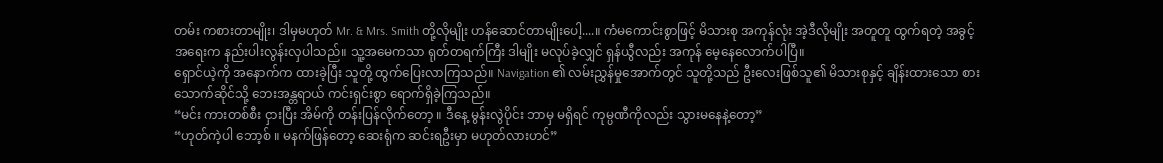တမ်း ကစားတာမျိုး၊ ဒါမှမဟုတ် Mr. & Mrs. Smith တို့လိုမျိုး ဟန်ဆောင်တာမျိုးပေါ့....။ ကံမကောင်းစွာဖြင့် မိသားစု အကုန်လုံး အဲ့ဒီလိုမျိုး အတူတူ ထွက်ရတဲ့ အခွင့်အရေးက နည်းပါးလွန်းလှပါသည်။ သူ့အမေကသာ ရုတ်တရက်ကြီး ဒါမျိုး မလုပ်ခဲ့လျှင် ရှန်ယွီလည်း အကုန် မေ့နေလောက်ပါပြီ။
ရှောင်ယဲ့ကို အနောက်က ထားခဲ့ပြီး သူတို့ ထွက်ပြေးလာကြသည်။ Navigation ၏ လမ်းညွှန်မှုအောက်တွင် သူတို့သည် ဦးလေးဖြစ်သူ၏ မိသားစုနှင့် ချိန်းထားသော စားသောက်ဆိုင်သို့ ဘေးအန္တရာယ် ကင်းရှင်းစွာ ရောက်ရှိခဲ့ကြသည်။
“မင်း ကားတစ်စီး ငှားပြီး အိမ်ကို တန်းပြန်လိုက်တော့ ။ ဒီနေ့ မွန်းလွဲပိုင်း ဘာမှ မရှိရင် ကုမ္ပဏီကိုလည်း သွားမနေနဲ့တော့”
“ဟုတ်ကဲ့ပါ ဘော့စ် ။ မနက်ဖြန်တော့ ဆေးရုံက ဆင်းရဦးမှာ မဟုတ်လားဟင်”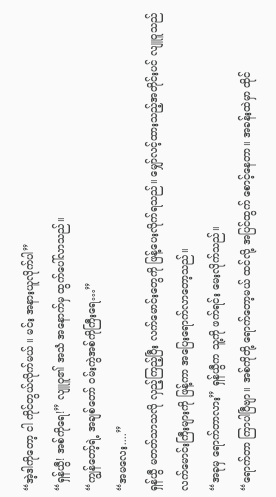“အဲ့ဒါကိုတော့ ငါ ကိုင်တွယ်လိုက်မယ် ။ မင်း အနားယူလိုက်ပါ”
“ရှန်ယွီ! အစ်ကိုရေ!” လျူဝူ၏ အသံ အနောက်မှ ထွက်ပေါ်လာသည်။
“ကျွန်တော့်ရဲ့ အချစ်တော် ဝမ်းကွဲအစ်ကိုကြီးရေ…”
“အမလေး....”
ရှန်ယွီ မတတ်သာသလို လှည့်ကြည့်ပြီး လက်မောင်းတွေကို ဖြန့်ပေးလိုက်ရသည်။ မျှော်လင့်ထားသည့်အတိုင်းပင် လျူဝူသည် လက်မောင်းကြီးများကို ဖြန့်ကာ အပြေးရောက်လာတော့သည်။
“အခုမှ ရောက်တာလား” ရှန်ယွီက သူ့ကို ဖက်ရင်း မေးလိုက်သည်။
“ရောက်တာ ကြာပါပြီဗျာ။ အစ်ကိုတို့ ရောက်တော့မယ် ထင်လို့ အပြင်ထွက် စောင့်နေတာ။ အခန်းထဲမှာ ထိုင်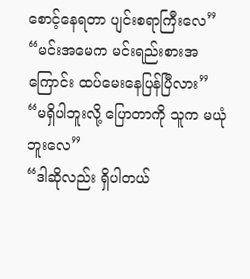စောင့်နေရတာ ပျင်းစရာကြီးလေ”
“မင်းအမေက မင်းရည်းစားအကြောင်း ထပ်မေးနေပြန်ပြီလား”
“မရှိပါဘူးလို့ ပြောတာကို သူက မယုံဘူးလေ”
“ဒါဆိုလည်း ရှိပါတယ်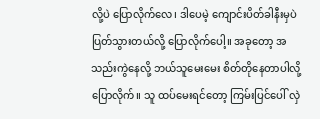လို့ပဲ ပြောလိုက်လေ၊ ဒါပေမဲ့ ကျောင်းပိတ်ခါနီးမှပဲ ပြတ်သွားတယ်လို့ ပြောလိုက်ပေါ့။ အခုတော့ အသည်းကွဲနေလို့ ဘယ်သူမေးမေး စိတ်တိုနေတာပါလို့ ပြောလိုက်။ သူ ထပ်မေးရင်တော့ ကြမ်းပြင်ပေါ် လှဲ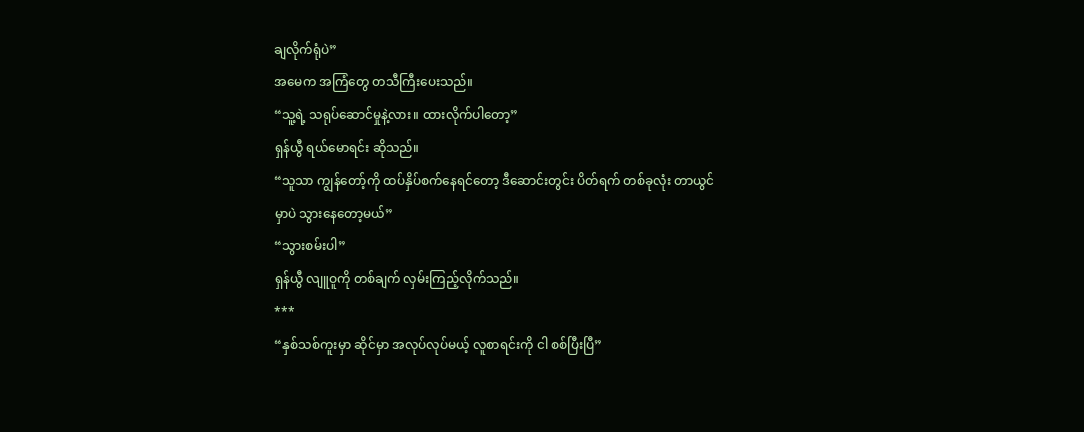ချလိုက်ရုံပဲ”
အမေက အကြံတွေ တသီကြီးပေးသည်။
“သူ့ရဲ့ သရုပ်ဆောင်မှုနဲ့လား။ ထားလိုက်ပါတော့”
ရှန်ယွီ ရယ်မောရင်း ဆိုသည်။
“သူသာ ကျွန်တော့်ကို ထပ်နှိပ်စက်နေရင်တော့ ဒီဆောင်းတွင်း ပိတ်ရက် တစ်ခုလုံး တာယွင်မှာပဲ သွားနေတော့မယ်”
“သွားစမ်းပါ”
ရှန်ယွီ လျူဝူကို တစ်ချက် လှမ်းကြည့်လိုက်သည်။
***
“နှစ်သစ်ကူးမှာ ဆိုင်မှာ အလုပ်လုပ်မယ့် လူစာရင်းကို ငါ စစ်ပြီးပြီ”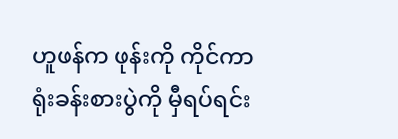ဟူဖန်က ဖုန်းကို ကိုင်ကာ ရုံးခန်းစားပွဲကို မှီရပ်ရင်း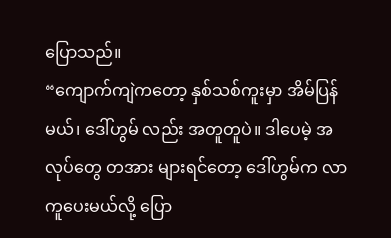ပြောသည်။
“ကျောက်ကျဲကတော့ နှစ်သစ်ကူးမှာ အိမ်ပြန်မယ်၊ ဒေါ်ဟွမ် လည်း အတူတူပဲ။ ဒါပေမဲ့ အလုပ်တွေ တအား များရင်တော့ ဒေါ်ဟွမ်က လာကူပေးမယ်လို့ ပြော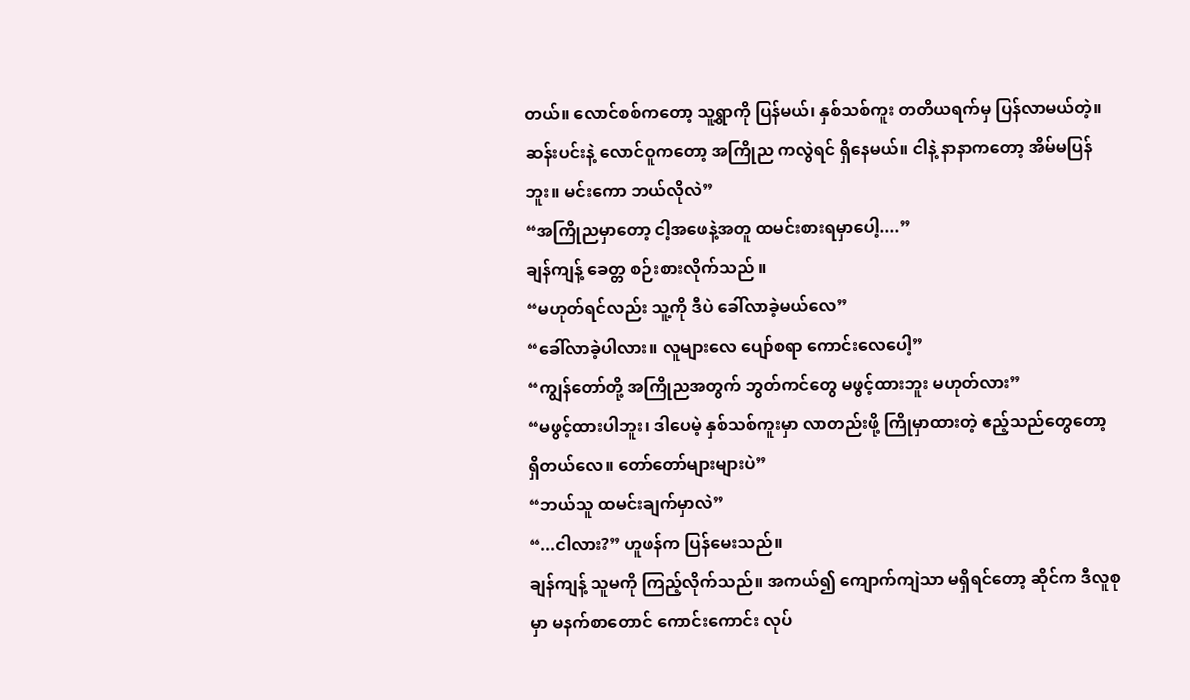တယ်။ လောင်စစ်ကတော့ သူ့ရွာကို ပြန်မယ်၊ နှစ်သစ်ကူး တတိယရက်မှ ပြန်လာမယ်တဲ့။ ဆန်းပင်းနဲ့ လောင်ဝူကတော့ အကြိုည ကလွဲရင် ရှိနေမယ်။ ငါနဲ့ နာနာကတော့ အိမ်မပြန်ဘူး။ မင်းကော ဘယ်လိုလဲ”
“အကြိုညမှာတော့ ငါ့အဖေနဲ့အတူ ထမင်းစားရမှာပေါ့....”
ချန်ကျန့် ခေတ္တ စဉ်းစားလိုက်သည် ။
“မဟုတ်ရင်လည်း သူ့ကို ဒီပဲ ခေါ်လာခဲ့မယ်လေ”
“ခေါ်လာခဲ့ပါလား။ လူများလေ ပျော်စရာ ကောင်းလေပေါ့”
“ကျွန်တော်တို့ အကြိုညအတွက် ဘွတ်ကင်တွေ မဖွင့်ထားဘူး မဟုတ်လား”
“မဖွင့်ထားပါဘူး၊ ဒါပေမဲ့ နှစ်သစ်ကူးမှာ လာတည်းဖို့ ကြိုမှာထားတဲ့ ဧည့်သည်တွေတော့ ရှိတယ်လေ။ တော်တော်များများပဲ”
“ဘယ်သူ ထမင်းချက်မှာလဲ”
“...ငါလား?” ဟူဖန်က ပြန်မေးသည်။
ချန်ကျန့် သူမကို ကြည့်လိုက်သည်။ အကယ်၍ ကျောက်ကျဲသာ မရှိရင်တော့ ဆိုင်က ဒီလူစုမှာ မနက်စာတောင် ကောင်းကောင်း လုပ်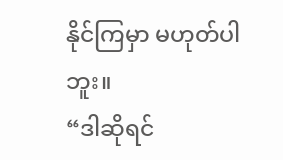နိုင်ကြမှာ မဟုတ်ပါဘူး။
“ဒါဆိုရင်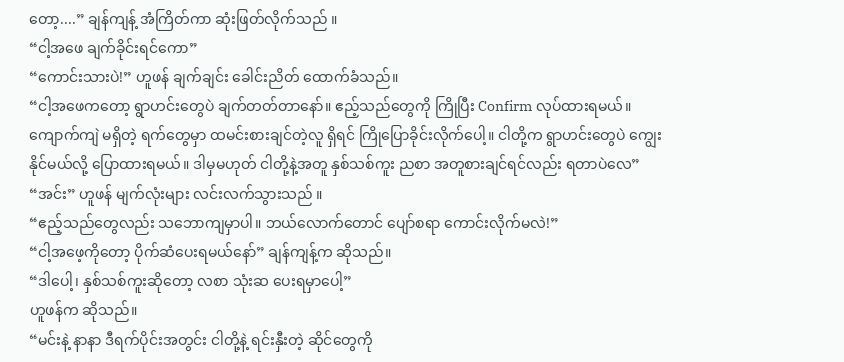တော့....” ချန်ကျန့် အံကြိတ်ကာ ဆုံးဖြတ်လိုက်သည် ။
“ငါ့အဖေ ချက်ခိုင်းရင်ကော”
“ကောင်းသားပဲ!” ဟူဖန် ချက်ချင်း ခေါင်းညိတ် ထောက်ခံသည်။
“ငါ့အဖေကတော့ ရွာဟင်းတွေပဲ ချက်တတ်တာနော်။ ဧည့်သည်တွေကို ကြိုပြီး Confirm လုပ်ထားရမယ်။ ကျောက်ကျဲ မရှိတဲ့ ရက်တွေမှာ ထမင်းစားချင်တဲ့လူ ရှိရင် ကြိုပြောခိုင်းလိုက်ပေါ့။ ငါတို့က ရွာဟင်းတွေပဲ ကျွေးနိုင်မယ်လို့ ပြောထားရမယ်။ ဒါမှမဟုတ် ငါတို့နဲ့အတူ နှစ်သစ်ကူး ညစာ အတူစားချင်ရင်လည်း ရတာပဲလေ”
“အင်း” ဟူဖန် မျက်လုံးများ လင်းလက်သွားသည် ။
“ဧည့်သည်တွေလည်း သဘောကျမှာပါ။ ဘယ်လောက်တောင် ပျော်စရာ ကောင်းလိုက်မလဲ!”
“ငါ့အဖေ့ကိုတော့ ပိုက်ဆံပေးရမယ်နော်” ချန်ကျန့်က ဆိုသည်။
“ဒါပေါ့၊ နှစ်သစ်ကူးဆိုတော့ လစာ သုံးဆ ပေးရမှာပေါ့”
ဟူဖန်က ဆိုသည်။
“မင်းနဲ့ နာနာ ဒီရက်ပိုင်းအတွင်း ငါတို့နဲ့ ရင်းနှီးတဲ့ ဆိုင်တွေကို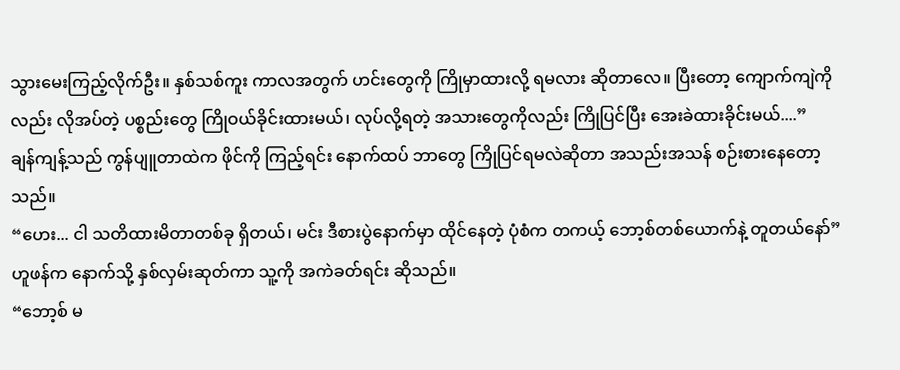သွားမေးကြည့်လိုက်ဦး။ နှစ်သစ်ကူး ကာလအတွက် ဟင်းတွေကို ကြိုမှာထားလို့ ရမလား ဆိုတာလေ။ ပြီးတော့ ကျောက်ကျဲကိုလည်း လိုအပ်တဲ့ ပစ္စည်းတွေ ကြိုဝယ်ခိုင်းထားမယ်၊ လုပ်လို့ရတဲ့ အသားတွေကိုလည်း ကြိုပြင်ပြီး အေးခဲထားခိုင်းမယ်....”
ချန်ကျန့်သည် ကွန်ပျူတာထဲက ဖိုင်ကို ကြည့်ရင်း နောက်ထပ် ဘာတွေ ကြိုပြင်ရမလဲဆိုတာ အသည်းအသန် စဉ်းစားနေတော့သည်။
“ဟေး... ငါ သတိထားမိတာတစ်ခု ရှိတယ်၊ မင်း ဒီစားပွဲနောက်မှာ ထိုင်နေတဲ့ ပုံစံက တကယ့် ဘော့စ်တစ်ယောက်နဲ့ တူတယ်နော်”
ဟူဖန်က နောက်သို့ နှစ်လှမ်းဆုတ်ကာ သူ့ကို အကဲခတ်ရင်း ဆိုသည်။
“ဘော့စ် မ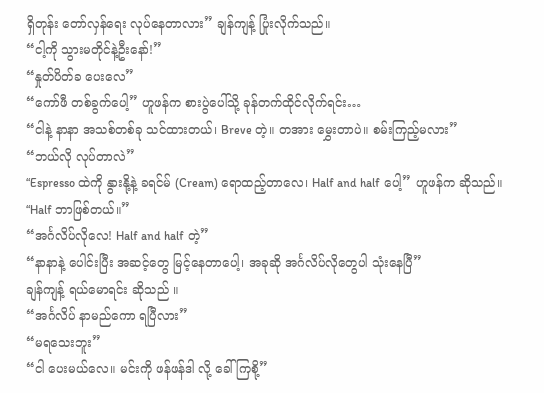ရှိတုန်း တော်လှန်ရေး လုပ်နေတာလား” ချန်ကျန့် ပြုံးလိုက်သည်။
“ငါ့ကို သွားမတိုင်နဲ့ဦးနော်!”
“နှုတ်ပိတ်ခ ပေးလေ”
“ကော်ဖီ တစ်ခွက်ပေါ့” ဟူဖန်က စားပွဲပေါ်သို့ ခုန်တက်ထိုင်လိုက်ရင်း…
“ငါနဲ့ နာနာ အသစ်တစ်ခု သင်ထားတယ်၊ Breve တဲ့။ တအား မွှေးတာပဲ။ စမ်းကြည့်မလား”
“ဘယ်လို လုပ်တာလဲ”
“Espresso ထဲကို နွားနို့နဲ့ ခရင်မ် (Cream) ရောထည့်တာလေ၊ Half and half ပေါ့” ဟူဖန်က ဆိုသည်။
“Half ဘာဖြစ်တယ်။”
“အင်္ဂလိပ်လိုလေ! Half and half တဲ့”
“နာနာနဲ့ ပေါင်းပြီး အဆင့်တွေ မြင့်နေတာပေါ့၊ အခုဆို အင်္ဂလိပ်လိုတွေပါ သုံးနေပြီ”
ချန်ကျန့် ရယ်မောရင်း ဆိုသည် ။
“အင်္ဂလိပ် နာမည်ကော ရပြီလား”
“မရသေးဘူး”
“ငါ ပေးမယ်လေ။ မင်းကို ဖန်ဖန်ဒါ လို့ ခေါ်ကြစို့”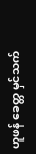ဟူဖန် ခေတ္တ မှင်သက်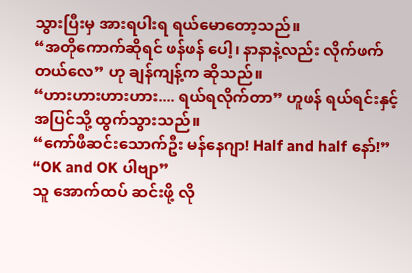သွားပြီးမှ အားရပါးရ ရယ်မောတော့သည်။
“အတိုကောက်ဆိုရင် ဖန်ဖန် ပေါ့၊ နာနာနဲ့လည်း လိုက်ဖက်တယ်လေ” ဟု ချန်ကျန့်က ဆိုသည်။
“ဟားဟားဟားဟား.... ရယ်ရလိုက်တာ” ဟူဖန် ရယ်ရင်းနှင့် အပြင်သို့ ထွက်သွားသည်။
“ကော်ဖီဆင်းသောက်ဦး မန်နေဂျာ! Half and half နော်!”
“OK and OK ပါဗျာ”
သူ အောက်ထပ် ဆင်းဖို့ လို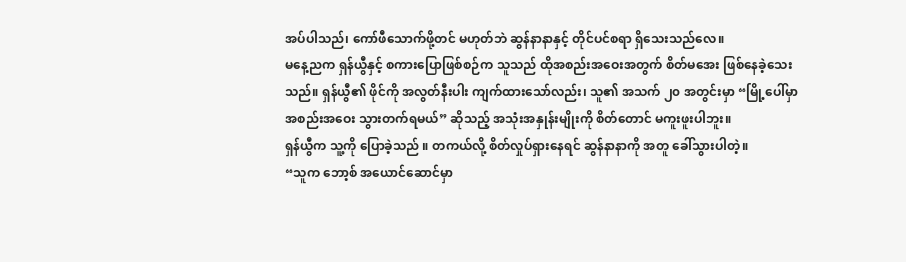အပ်ပါသည်၊ ကော်ဖီသောက်ဖို့တင် မဟုတ်ဘဲ ဆွန်နာနာနှင့် တိုင်ပင်စရာ ရှိသေးသည်လေ။
မနေ့ညက ရှန်ယွီနှင့် စကားပြောဖြစ်စဉ်က သူသည် ထိုအစည်းအဝေးအတွက် စိတ်မအေး ဖြစ်နေခဲ့သေးသည်။ ရှန်ယွီ၏ ဖိုင်ကို အလွတ်နီးပါး ကျက်ထားသော်လည်း၊ သူ၏ အသက် ၂၀ အတွင်းမှာ “မြို့ပေါ်မှာ အစည်းအဝေး သွားတက်ရမယ်” ဆိုသည့် အသုံးအနှုန်းမျိုးကို စိတ်တောင် မကူးဖူးပါဘူး။
ရှန်ယွီက သူ့ကို ပြောခဲ့သည် ။ တကယ်လို့ စိတ်လှုပ်ရှားနေရင် ဆွန်နာနာကို အတူ ခေါ်သွားပါတဲ့။
“သူက ဘော့စ် အယောင်ဆောင်မှာ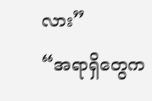လား”
“အရာရှိတွေက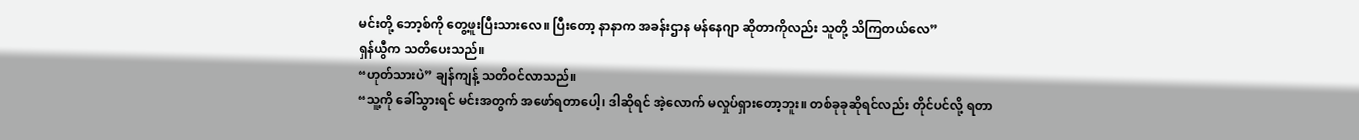မင်းတို့ ဘော့စ်ကို တွေ့ဖူးပြီးသားလေ။ ပြီးတော့ နာနာက အခန်းဌာန မန်နေဂျာ ဆိုတာကိုလည်း သူတို့ သိကြတယ်လေ”
ရှန်ယွီက သတိပေးသည်။
“ဟုတ်သားပဲ” ချန်ကျန့် သတိဝင်လာသည်။
“သူ့ကို ခေါ်သွားရင် မင်းအတွက် အဖော်ရတာပေါ့၊ ဒါဆိုရင် အဲ့လောက် မလှုပ်ရှားတော့ဘူး။ တစ်ခုခုဆိုရင်လည်း တိုင်ပင်လို့ ရတာ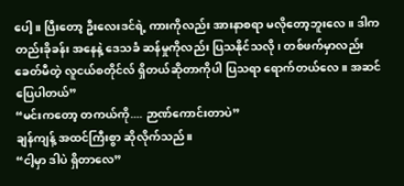ပေါ့။ ပြီးတော့ ဦးလေးဒင်ရဲ့ ကားကိုလည်း အားနာစရာ မလိုတော့ဘူးလေ ။ ဒါက တည်းခိုခန်း အနေနဲ့ ဒေသခံ ဆန်မှုကိုလည်း ပြသနိုင်သလို၊ တစ်ဖက်မှာလည်း ခေတ်မီတဲ့ လူငယ်စတိုင်လ် ရှိတယ်ဆိုတာကိုပါ ပြသရာ ရောက်တယ်လေ။ အဆင်ပြေပါတယ်”
“မင်းကတော့ တကယ်ကို.... ဉာဏ်ကောင်းတာပဲ”
ချန်ကျန့် အထင်ကြီးစွာ ဆိုလိုက်သည်။
“ငါ့မှာ ဒါပဲ ရှိတာလေ”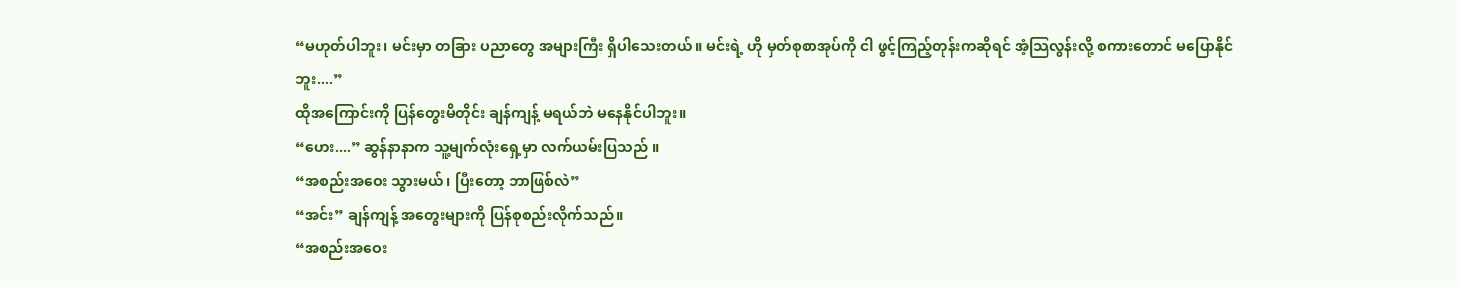“မဟုတ်ပါဘူး၊ မင်းမှာ တခြား ပညာတွေ အများကြီး ရှိပါသေးတယ်။ မင်းရဲ့ ဟို မှတ်စုစာအုပ်ကို ငါ ဖွင့်ကြည့်တုန်းကဆိုရင် အံ့သြလွန်းလို့ စကားတောင် မပြောနိုင်ဘူး....”
ထိုအကြောင်းကို ပြန်တွေးမိတိုင်း ချန်ကျန့် မရယ်ဘဲ မနေနိုင်ပါဘူး။
“ဟေး....” ဆွန်နာနာက သူ့မျက်လုံးရှေ့မှာ လက်ယမ်းပြသည် ။
“အစည်းအဝေး သွားမယ်၊ ပြီးတော့ ဘာဖြစ်လဲ”
“အင်း” ချန်ကျန့် အတွေးများကို ပြန်စုစည်းလိုက်သည်။
“အစည်းအဝေး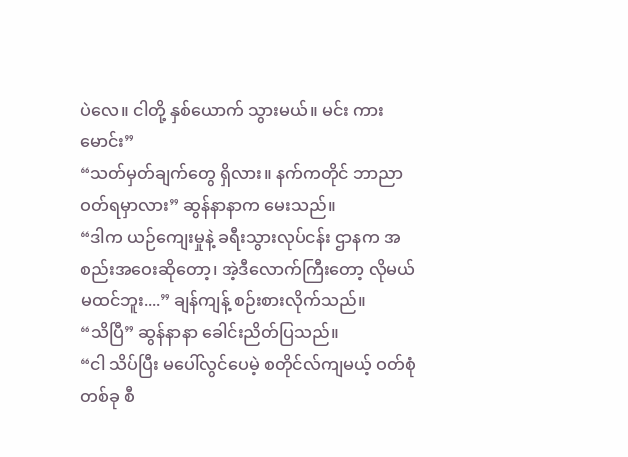ပဲလေ။ ငါတို့ နှစ်ယောက် သွားမယ်။ မင်း ကားမောင်း”
“သတ်မှတ်ချက်တွေ ရှိလား။ နက်ကတိုင် ဘာညာ ဝတ်ရမှာလား” ဆွန်နာနာက မေးသည်။
“ဒါက ယဉ်ကျေးမှုနဲ့ ခရီးသွားလုပ်ငန်း ဌာနက အစည်းအဝေးဆိုတော့၊ အဲ့ဒီလောက်ကြီးတော့ လိုမယ် မထင်ဘူး....” ချန်ကျန့် စဉ်းစားလိုက်သည်။
“သိပြီ” ဆွန်နာနာ ခေါင်းညိတ်ပြသည်။
“ငါ သိပ်ပြီး မပေါ်လွင်ပေမဲ့ စတိုင်လ်ကျမယ့် ဝတ်စုံတစ်ခု စီ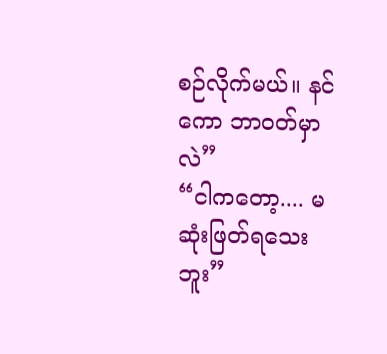စဉ်လိုက်မယ်။ နင်ကော ဘာဝတ်မှာလဲ”
“ငါကတော့.... မဆုံးဖြတ်ရသေးဘူး”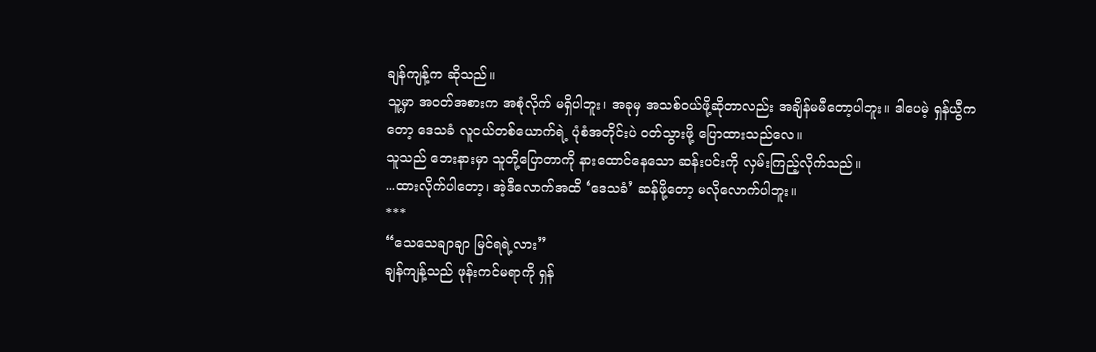ချန်ကျန့်က ဆိုသည်။
သူ့မှာ အဝတ်အစားက အစုံလိုက် မရှိပါဘူး၊ အခုမှ အသစ်ဝယ်ဖို့ဆိုတာလည်း အချိန်မမီတော့ပါဘူး။ ဒါပေမဲ့ ရှန်ယွီကတော့ ဒေသခံ လူငယ်တစ်ယောက်ရဲ့ ပုံစံအတိုင်းပဲ ဝတ်သွားဖို့ ပြောထားသည်လေ။
သူသည် ဘေးနားမှာ သူတို့ပြောတာကို နားထောင်နေသော ဆန်းပင်းကို လှမ်းကြည့်လိုက်သည်။
...ထားလိုက်ပါတော့၊ အဲ့ဒီလောက်အထိ ‘ဒေသခံ’ ဆန်ဖို့တော့ မလိုလောက်ပါဘူး။
***
“သေသေချာချာ မြင်ရရဲ့လား”
ချန်ကျန့်သည် ဖုန်းကင်မရာကို ရှန်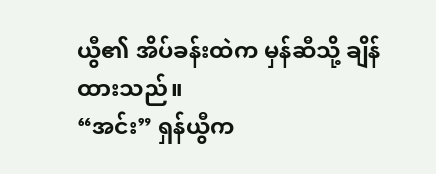ယွီ၏ အိပ်ခန်းထဲက မှန်ဆီသို့ ချိန်ထားသည်။
“အင်း” ရှန်ယွီက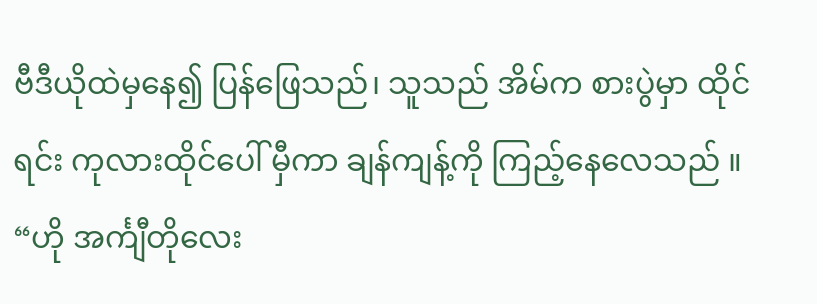ဗီဒီယိုထဲမှနေ၍ ပြန်ဖြေသည်၊ သူသည် အိမ်က စားပွဲမှာ ထိုင်ရင်း ကုလားထိုင်ပေါ် မှီကာ ချန်ကျန့်ကို ကြည့်နေလေသည် ။
“ဟို အင်္ကျီတိုလေး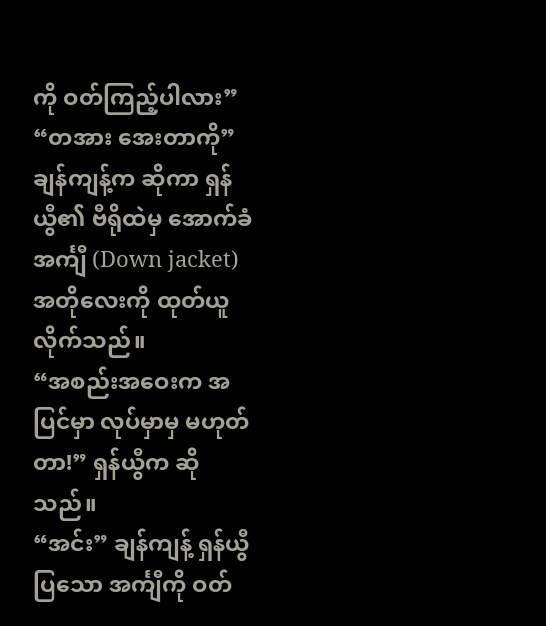ကို ဝတ်ကြည့်ပါလား”
“တအား အေးတာကို”
ချန်ကျန့်က ဆိုကာ ရှန်ယွီ၏ ဗီရိုထဲမှ အောက်ခံအင်္ကျီ (Down jacket) အတိုလေးကို ထုတ်ယူလိုက်သည်။
“အစည်းအဝေးက အပြင်မှာ လုပ်မှာမှ မဟုတ်တာ!” ရှန်ယွီက ဆိုသည်။
“အင်း” ချန်ကျန့် ရှန်ယွီ ပြသော အင်္ကျီကို ဝတ်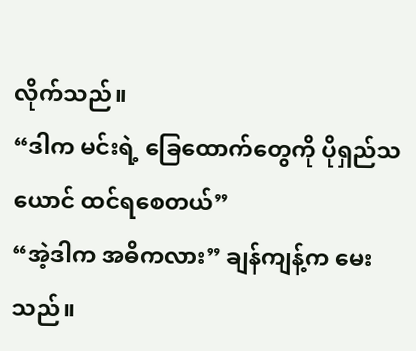လိုက်သည်။
“ဒါက မင်းရဲ့ ခြေထောက်တွေကို ပိုရှည်သယောင် ထင်ရစေတယ်”
“အဲ့ဒါက အဓိကလား” ချန်ကျန့်က မေးသည်။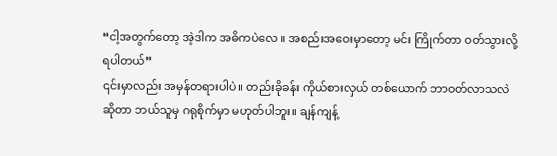“ငါ့အတွက်တော့ အဲ့ဒါက အဓိကပဲလေ ။ အစည်းအဝေးမှာတော့ မင်း ကြိုက်တာ ဝတ်သွားလို့ ရပါတယ်”
၎င်းမှာလည်း အမှန်တရားပါပဲ။ တည်းခိုခန်း ကိုယ်စားလှယ် တစ်ယောက် ဘာဝတ်လာသလဲဆိုတာ ဘယ်သူမှ ဂရုစိုက်မှာ မဟုတ်ပါဘူး။ ချန်ကျန့်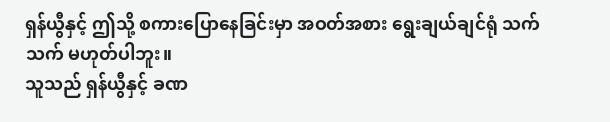ရှန်ယွီနှင့် ဤသို့ စကားပြောနေခြင်းမှာ အဝတ်အစား ရွေးချယ်ချင်ရုံ သက်သက် မဟုတ်ပါဘူး။
သူသည် ရှန်ယွီနှင့် ခဏ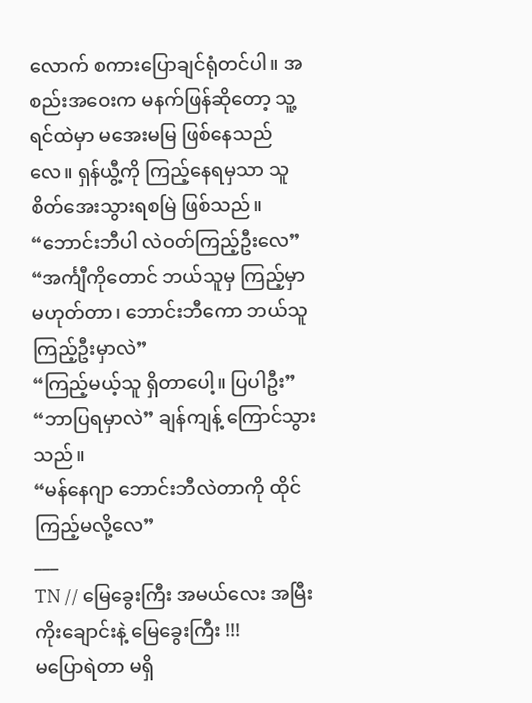လောက် စကားပြောချင်ရုံတင်ပါ။ အစည်းအဝေးက မနက်ဖြန်ဆိုတော့ သူ့ရင်ထဲမှာ မအေးမမြ ဖြစ်နေသည်လေ။ ရှန်ယွီ့ကို ကြည့်နေရမှသာ သူ စိတ်အေးသွားရစမြဲ ဖြစ်သည်။
“ဘောင်းဘီပါ လဲဝတ်ကြည့်ဦးလေ”
“အင်္ကျီကိုတောင် ဘယ်သူမှ ကြည့်မှာ မဟုတ်တာ၊ ဘောင်းဘီကော ဘယ်သူ ကြည့်ဦးမှာလဲ”
“ကြည့်မယ့်သူ ရှိတာပေါ့။ ပြပါဦး”
“ဘာပြရမှာလဲ” ချန်ကျန့် ကြောင်သွားသည်။
“မန်နေဂျာ ဘောင်းဘီလဲတာကို ထိုင်ကြည့်မလို့လေ”
___
TN // မြေခွေးကြီး အမယ်လေး အမြီးကိုးချောင်းနဲ့ မြေခွေးကြီး !!!
မပြောရဲတာ မရှိ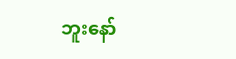ဘူးနော်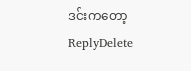ဒင်းကတော့
ReplyDelete